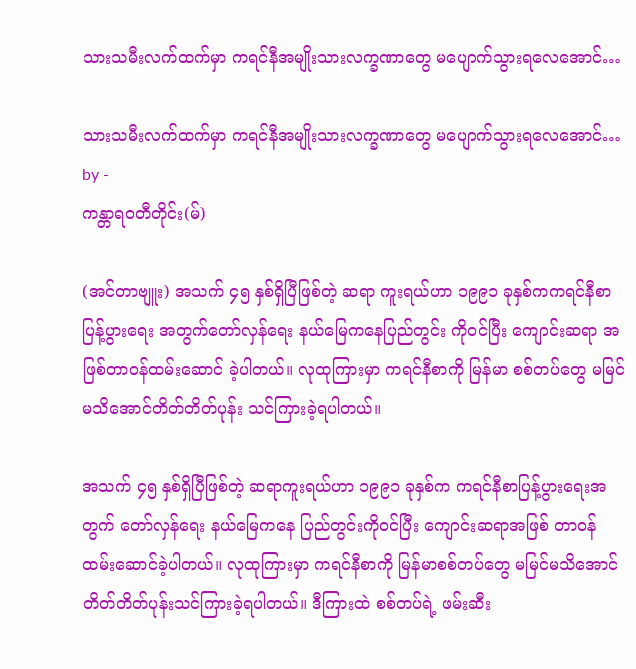သားသမီးလက်ထက်မှာ ကရင်နီအမျိုးသားလက္ခဏာတွေ မပျောက်သွားရလေအောင်…

သားသမီးလက်ထက်မှာ ကရင်နီအမျိုးသားလက္ခဏာတွေ မပျောက်သွားရလေအောင်…
by -
ကန္တာရဝတီတိုင်း(မ်)

(အင်တာဗျူး) အသက် ၄၅ နှစ်ရှိပြီဖြစ်တဲ့ ဆရာ ကူးရယ်ဟာ ၁၉၉၁ ခုနှစ်ကကရင်နီစာပြန့်ပွားရေး အတွက်တော်လှန်ရေး နယ်မြေကနေပြည်တွင်း ကိုဝင်ပြီး ကျောင်းဆရာ အဖြစ်တာဝန်ထမ်းဆောင် ခဲ့ပါတယ်။ လုထုကြားမှာ ကရင်နီစာကို မြန်မာ စစ်တပ်တွေ မမြင်မသိအောင်တိတ်တိတ်ပုန်း သင်ကြားခဲ့ရပါတယ်။

အသက် ၄၅ နှစ်ရှိပြီဖြစ်တဲ့ ဆရာကူးရယ်ဟာ ၁၉၉၁ ခုနှစ်က ကရင်နီစာပြန့်ပွားရေးအတွက် တော်လှန်ရေး နယ်မြေကနေ ပြည်တွင်းကိုဝင်ပြီး ကျောင်းဆရာအဖြစ် တာဝန်ထမ်းဆောင်ခဲ့ပါတယ်။ လုထုကြားမှာ ကရင်နီစာကို မြန်မာစစ်တပ်တွေ မမြင်မသိအောင် တိတ်တိတ်ပုန်းသင်ကြားခဲ့ရပါတယ်။ ဒီကြားထဲ စစ်တပ်ရဲ့ ဖမ်းဆီး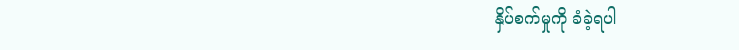နှိပ်စက်မှုကို ခံခဲ့ရပါ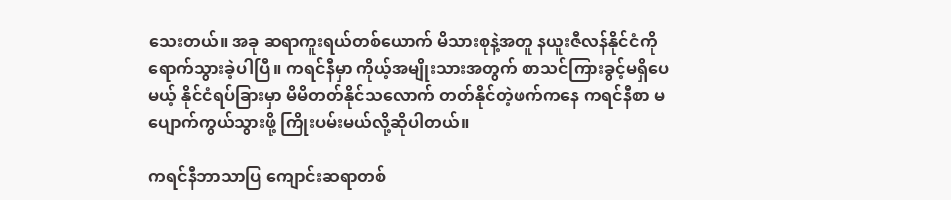သေးတယ်။ အခု ဆရာကူးရယ်တစ်ယောက် မိသားစုနဲ့အတူ နယူးဇီလန်နိုင်ငံကို ရောက်သွားခဲ့ပါပြီ။ ကရင်နီမှာ ကိုယ့်အမျိုးသားအတွက် စာသင်ကြားခွင့်မရှိပေမယ့် နိုင်ငံရပ်ခြားမှာ မိမိတတ်နိုင်သလောက် တတ်နိုင်တဲ့ဖက်ကနေ ကရင်နီစာ မပျောက်ကွယ်သွားဖို့ ကြိုးပမ်းမယ်လို့ဆိုပါတယ်။

ကရင်နီဘာသာပြ ကျောင်းဆရာတစ်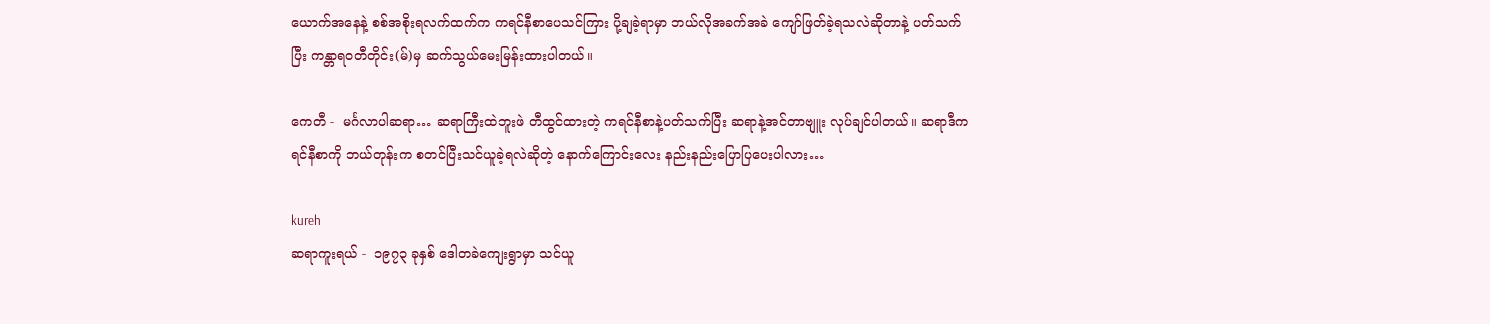ယောက်အနေနဲ့ စစ်အစိုးရလက်ထက်က ကရင်နီစာပေသင်ကြား ပို့ချခဲ့ရာမှာ ဘယ်လိုအခက်အခဲ ကျော်ဖြတ်ခဲ့ရသလဲဆိုတာနဲ့ ပတ်သက်ပြီး ကန္တာရဝတီတိုင်း(မ်)မှ ဆက်သွယ်မေးမြန်းထားပါတယ်။

ကေတီ -  မင်္ဂလာပါဆရာ… ဆရာကြီးထဲဘူးဖဲ တီထွင်ထားတဲ့ ကရင်နီစာနဲ့ပတ်သက်ပြီး ဆရာနဲ့အင်တာဗျူး လုပ်ချင်ပါတယ်။ ဆရာဒီကရင်နီစာကို ဘယ်တုန်းက စတင်ပြီးသင်ယူခဲ့ရလဲဆိုတဲ့ နောက်ကြောင်းလေး နည်းနည်းပြောပြပေးပါလား…

kureh
ဆရာကူးရယ် -  ၁၉၇၃ ခုနှစ် ဒေါတခဲကျေးရွာမှာ သင်ယူ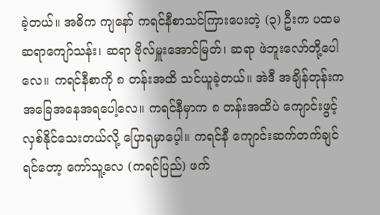ခဲ့တယ်။ အဓိက ကျနော် ကရင်နီစာသင်ကြားပေးတဲ့ (၃) ဦးက ပထမ ဆရာကျော်သန်း၊ ဆရာ ဗိုလ်မှူးအောင်မြတ်၊ ဆရာ ဖဲဘူးလော်တို့ပေါလေ။ ကရင်နီစာကို ၈ တန်းအထိ သင်ယူခဲ့တယ်။ အဲဒီ အချိန်တုန်းက အခြေအနေအရပေါ့လေ။ ကရင်နီမှာက ၈ တန်းအထိပဲ ကျောင်းဖွင့် လှစ်နိုင်သေးတယ်လို့ ပြောရမှာပေ့ါ။ ကရင်နီ ကျောင်းဆက်တက်ချင်ရင်တော့ ကော်သူ့လေ (ကရင်ပြည်) ဖက်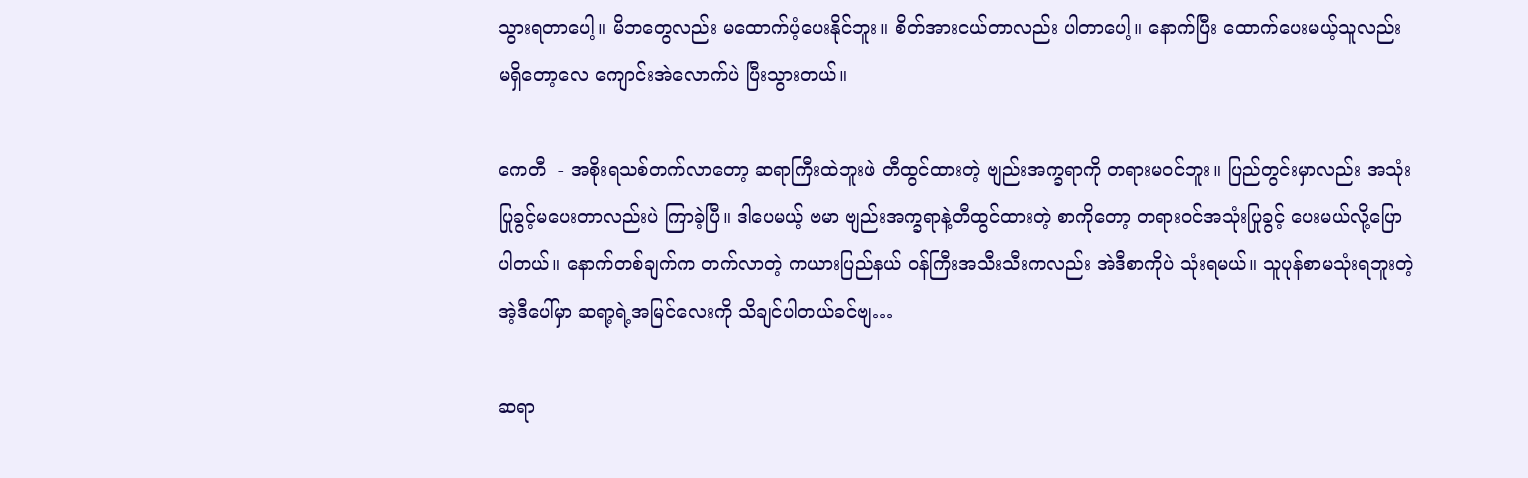သွားရတာပေါ့။ မိဘတွေလည်း မထောက်ပံ့ပေးနိုင်ဘူး။ စိတ်အားငယ်တာလည်း ပါတာပေါ့။ နောက်ပြီး ထောက်ပေးမယ့်သူလည်း မရှိတော့လေ ကျောင်းအဲလောက်ပဲ ပြီးသွားတယ်။

ကေတီ  - အစိုးရသစ်တက်လာတော့ ဆရာကြီးထဲဘူးဖဲ တီထွင်ထားတဲ့ ဗျည်းအက္ခရာကို တရားမဝင်ဘူး။ ပြည်တွင်းမှာလည်း အသုံးပြုခွင့်မပေးတာလည်းပဲ ကြာခဲ့ပြီ။ ဒါပေမယ့် ဗမာ ဗျည်းအက္ခရာနဲ့တီထွင်ထားတဲ့ စာကိုတော့ တရားဝင်အသုံးပြုခွင့် ပေးမယ်လို့ပြောပါတယ်။ နောက်တစ်ချက်က တက်လာတဲ့ ကယားပြည်နယ် ၀န်ကြီးအသီးသီးကလည်း အဲဒီစာကိုပဲ သုံးရမယ်။ သူပုန်စာမသုံးရဘူးတဲ့ အဲ့ဒီပေါ်မှာ ဆရာ့ရဲ့အမြင်လေးကို သိချင်ပါတယ်ခင်ဗျ…

ဆရာ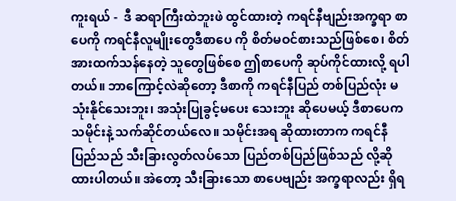ကူးရယ် -  ဒီ ဆရာကြီးထဲဘူးဖဲ ထွင်ထားတဲ့ ကရင်နီဗျည်းအက္ခရာ စာပေကို ကရင်နီလူမျိုးတွေဒီစာပေ ကို စိတ်မဝင်စားသည်ဖြစ်စေ၊ စိတ်အားထက်သန်နေတဲ့ သူတွေဖြစ်စေ ဤစာပေကို ဆုပ်ကိုင်ထားလို့ ရပါတယ်။ ဘာကြောင့်လဲဆိုတော့ ဒီစာကို ကရင်နီပြည် တစ်ပြည်လုံး မသုံးနိုင်သေးဘူး၊ အသုံးပြုခွင့်မပေး သေးဘူး ဆိုပေမယ့် ဒီစာပေက သမိုင်းနဲ့ သက်ဆိုင်တယ်လေ။ သမိုင်းအရ ဆိုထားတာက ကရင်နီပြည်သည် သီးခြားလွတ်လပ်သော ပြည်တစ်ပြည်ဖြစ်သည် လို့ဆိုထားပါတယ်။ အဲတော့ သီးခြားသော စာပေဗျည်း အက္ခရာလည်း ရှိရ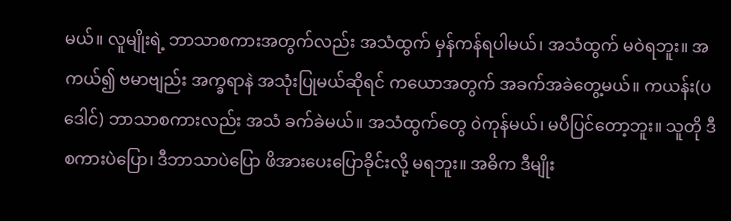မယ်။ လူမျိုးရဲ့ ဘာသာစကားအတွက်လည်း အသံထွက် မှန်ကန်ရပါမယ်၊ အသံထွက် မဝဲရဘူး။ အကယ်၍ ဗမာဗျည်း အက္ခရာနဲ အသုံးပြုမယ်ဆိုရင် ကယောအတွက် အခက်အခဲတွေ့မယ်။ ကယန်း(ပဒေါင်) ဘာသာစကားလည်း အသံ ခက်ခဲမယ်။ အသံထွက်တွေ ၀ဲကုန်မယ်၊ မပီပြင်တော့ဘူး။ သူတို ဒီစကားပဲပြော၊ ဒီဘာသာပဲပြော ဖိအားပေးပြောခိုင်းလို့ မရဘူး။ အဓိက ဒီမျိုး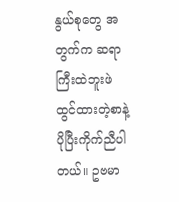နွယ်စုတွေ အတွက်က ဆရာကြီးထဲဘူးဖဲ  ထွင်ထားတဲ့စာနဲ့ ပိုပြီးကိုက်ညီပါတယ်။ ဥဗမာ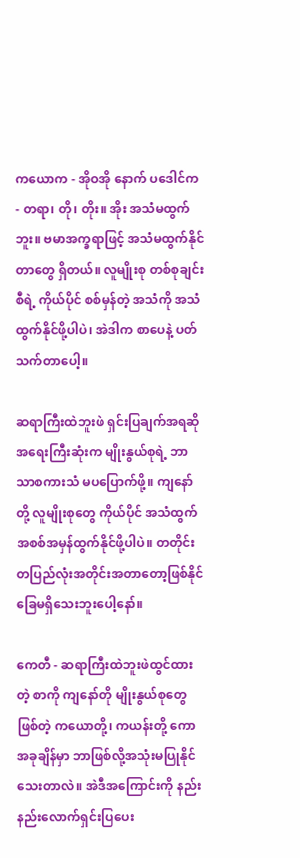ကယောက - အိုဝအို နောက် ပဒေါင်က - တရာ၊ တို၊ တိုး။ အိုး အသံမထွက်ဘူး။ ဗမာအက္ခရာဖြင့် အသံမထွက်နိုင်တာတွေ ရှိတယ်။ လူမျိုးစု တစ်စုချင်းစီရဲ့ ကိုယ်ပိုင် စစ်မှန်တဲ့ အသံကို အသံထွက်နိုင်ဖို့ပါပဲ၊ အဲဒါက စာပေနဲ့ ပတ်သက်တာပေါ့။

ဆရာကြီးထဲဘူးဖဲ ရှင်းပြချက်အရဆို အရေးကြီးဆုံးက မျိုးနွယ်စုရဲ့ ဘာသာစကားသံ မပပြောက်ဖို့။ ကျနော်တို့ လူမျိုးစုတွေ ကိုယ်ပိုင် အသံထွက်အစစ်အမှန်ထွက်နိုင်ဖို့ပါပဲ။ တတိုင်းတပြည်လုံးအတိုင်းအတာတော့ဖြစ်နိုင် ခြေမရှိသေးဘူးပေါ့နော်။

ကေတီ - ဆရာကြီးထဲဘူးဖဲထွင်ထားတဲ့ စာကို ကျနော်တို မျိုးနွယ်စုတွေဖြစ်တဲ့ ကယောတို့၊ ကယန်းတို့ ကောအခုချိန်မှာ ဘာဖြစ်လို့အသုံးမပြုနိုင်သေးတာလဲ။ အဲဒီအကြောင်းကို နည်းနည်းလောက်ရှင်းပြပေး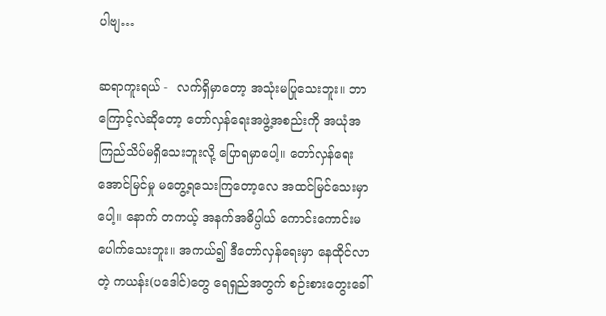ပါဗျ…

ဆရာကူးရယ် -  လက်ရှိမှာတော့ အသုံးမပြုသေးဘူး။ ဘာကြောင့်လဲဆိုတော့ တော်လှန်ရေးအဖွဲ့အစည်းကို အယုံအကြည်သိပ်မရှိသေးဘူးလို့ ပြောရမှာပေါ့။ တော်လှန်ရေးအောင်မြင်မှု မတွေ့ရသေးကြတော့လေ အထင်မြင်သေးမှာပေါ့။ နောက် တကယ့် အနက်အဓိပ္ပါယ် ကောင်းကောင်းမပေါက်သေးဘူး။ အကယ်၍ ဒီတော်လှန်ရေးမှာ နေထိုင်လာတဲ့ ကယန်း(ပဒေါင်)တွေ ရေရှည်အတွက် စဉ်းစားတွေးခေါ်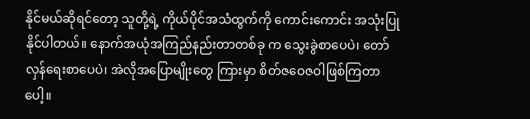နိုင်မယ်ဆိုရင်တော့ သူတို့ရဲ့ ကိုယ်ပိုင်အသံထွက်ကို ကောင်းကောင်း အသုံးပြုနိုင်ပါတယ်။ နောက်အယုံအကြည်နည်းတာတစ်ခု က သွေးခွဲစာပေပဲ၊ တော်လှန်ရေးစာပေပဲ၊ အဲလိုအပြောမျိုးတွေ ကြားမှာ စိတ်ဇဝေဇဝါဖြစ်ကြတာပေါ့။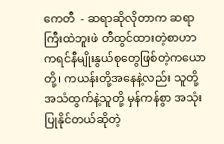ကေတီ  - ဆရာဆိုလိုတာက ဆရာကြီးထဲဘူးဖဲ တီထွင်ထားတဲ့စာဟာ  ကရင်နီမျိုးနွယ်စုတွေဖြစ်တဲ့ကယော တို့၊ ကယန်းတို့အနေနဲ့လည်း သူတို့အသံထွက်နဲ့သူတို့ မှန်ကန်စွာ အသုံးပြုနိုင်တယ်ဆိုတဲ့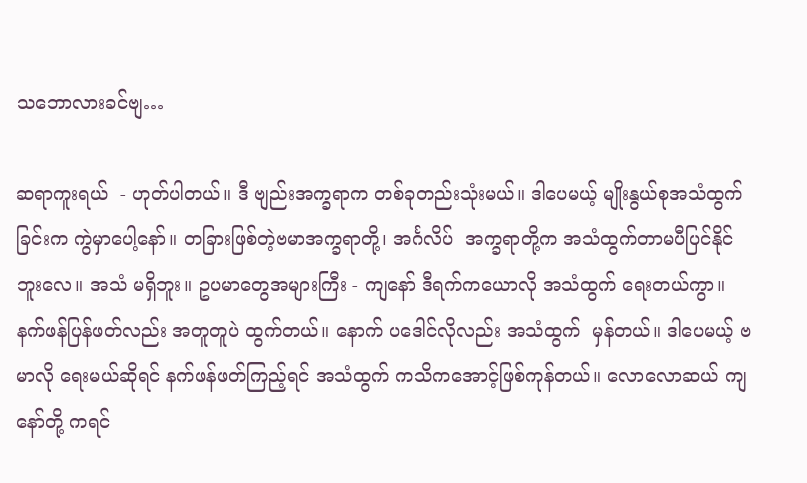သဘောလားခင်ဗျ…

ဆရာကူးရယ်  - ဟုတ်ပါတယ်။ ဒီ ဗျည်းအက္ခရာက တစ်ခုတည်းသုံးမယ်။ ဒါပေမယ့် မျိုးနွယ်စုအသံထွက် ခြင်းက ကွဲမှာပေါ့နော်။ တခြားဖြစ်တဲ့ဗမာအက္ခရာတို့၊ အင်္ဂလိပ်  အက္ခရာတို့က အသံထွက်တာမပီပြင်နိုင် ဘူးလေ။ အသံ မရှိဘူး။ ဥပမာတွေအများကြီး - ကျနော် ဒီရက်ကယောလို အသံထွက် ရေးတယ်ကွာ။ နက်ဖန်ပြန်ဖတ်လည်း အတူတူပဲ ထွက်တယ်။ နောက် ပဒေါင်လိုလည်း အသံထွက်  မှန်တယ်။ ဒါပေမယ့် ဗမာလို ရေးမယ်ဆိုရင် နက်ဖန်ဖတ်ကြည့်ရင် အသံထွက် ကသိကအောင့်ဖြစ်ကုန်တယ်။ လောလောဆယ် ကျနော်တို့ ကရင်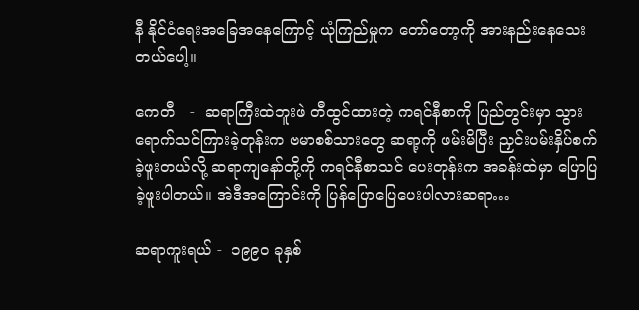နီ နိုင်ငံရေးအခြေအနေကြောင့် ယုံကြည်မှုက တော်တော့ကို အားနည်းနေသေးတယ်ပေါ့။

ကေတီ   -  ဆရာကြီးထဲဘူးဖဲ တီထွင်ထားတဲ့ ကရင်နီစာကို ပြည်တွင်းမှာ သွားရောက်သင်ကြားခဲ့တုန်းက ဗမာစစ်သားတွေ ဆရာ့ကို ဖမ်းမိပြီး ညှင်းပမ်းနှိပ်စက်ခဲ့ဖူးတယ်လို့ ဆရာကျနော်တို့ကို ကရင်နီစာသင် ပေးတုန်းက အခန်းထဲမှာ ပြောပြခဲ့ဖူးပါတယ်။ အဲဒီအကြောင်းကို ပြန်ပြောပြေပေးပါလားဆရာ…

ဆရာကူးရယ် -  ၁၉၉၀ ခုနှစ်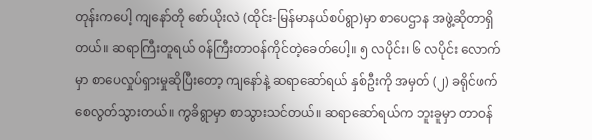တုန်းကပေါ့ ကျနော်တို စော်ယိုးလဲ (ထိုင်း-မြန်မာနယ်စပ်ရွာ)မှာ စာပေဌာန အဖွဲ့ဆိုတာရှိတယ်။ ဆရာကြီးတူရယ် ၀န်ကြီးတာဝန်ကိုင်တဲ့ခေတ်ပေါ့။ ၅ လပိုင်း၊ ၆ လပိုင်း လောက်မှာ စာပေလှုပ်ရှားမှုဆိုပြီးတော့ ကျနော်နဲ့ ဆရာဆော်ရယ် နှစ်ဦးကို အမှတ် (၂) ခရိုင်ဖက်  စေလွတ်သွားတယ်။ ကွခိရွာမှာ စာသွားသင်တယ်။ ဆရာဆော်ရယ်က ဘူးခူမှာ တာဝန်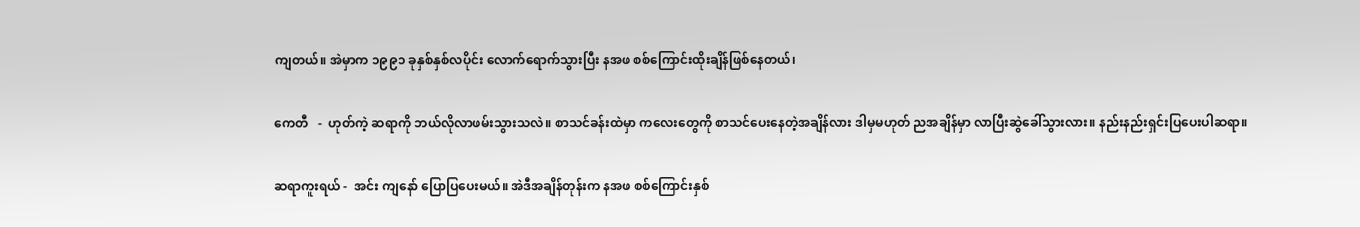ကျတယ်။ အဲမှာက ၁၉၉၁ ခုနှစ်နှစ်လပိုင်း လောက်ရောက်သွားပြီး နအဖ စစ်ကြောင်းထိုးချိန်ဖြစ်နေတယ်၊

ကေတီ   -  ဟုတ်ကဲ့ ဆရာကို ဘယ်လိုလာဖမ်းသွားသလဲ။ စာသင်ခန်းထဲမှာ ကလေးတွေကို စာသင်ပေးနေတဲ့အချိန်လား ဒါမှမဟုတ် ညအချိန်မှာ လာပြီးဆွဲခေါ်သွားလား။ နည်းနည်းရှင်းပြပေးပါဆရာ။

ဆရာကူးရယ် -  အင်း ကျနော် ပြောပြပေးမယ်။ အဲဒီအချိန်တုန်းက နအဖ စစ်ကြောင်းနှစ်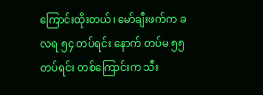ကြောင်းထိုးတယ်၊ မော်ချီးဖက်က ခလရ ၅၄ တပ်ရင်း နောက် တပ်မ ၅၅ တပ်ရင်း တစ်ကြောင်းက သီး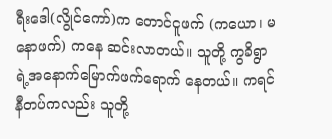ရီးဒေါ(လွိုင်ကော်)က တောင်ငူဖက် (ကယော၊ မနောဖက်) ကနေ ဆင်းလာတယ်။ သူတို့ ကွခိရွာရဲ့အနောက်မြောက်ဖက်ရောက် နေတယ်။ ကရင်နီတပ်ကလည်း သူတို့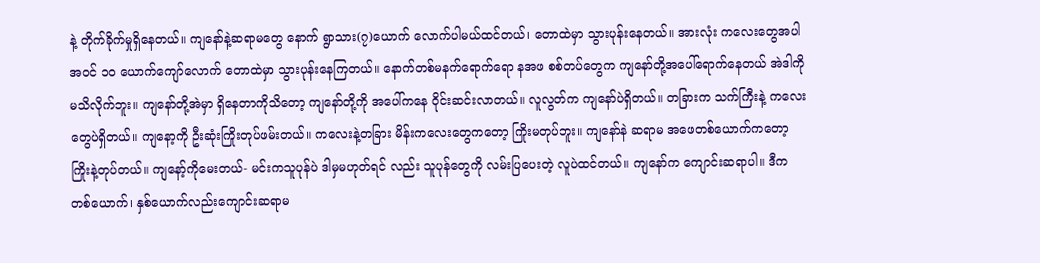နဲ့ တိုက်ခိုက်မှုရှိနေတယ်။ ကျနော်နဲ့ဆရာမတွေ နောက် ရွာသား(၇)ယောက် လောက်ပါမယ်ထင်တယ်၊ တောထဲမှာ သွားပုန်းနေတယ်။ အားလုံး ကလေးတွေအပါအဝင် ၁၀ ယောက်ကျော်လောက် တောထဲမှာ သွားပုန်းနေကြတယ်။ နောက်တစ်မနက်ရောက်ရော နအဖ စစ်တပ်တွေက ကျနော်တို့အပေါ်ရောက်နေတယ် အဲဒါကိုမသိလိုက်ဘူး။ ကျနော်တို့အဲမှာ ရှိနေတာကိုသိတော့ ကျနော်တို့ကို အပေါ်ကနေ ၀ိုင်းဆင်းလာတယ်။ လူလွတ်က ကျနော်ပဲရှိတယ်။ တခြားက သက်ကြီးနဲ့ ကလေးတွေပဲရှိတယ်။ ကျနော့ကို ဦးဆုံးကြိုးတုပ်ဖမ်းတယ်။ ကလေးနဲ့တခြား မိန်းကလေးတွေကတော့ ကြိုးမတုပ်ဘူး။ ကျနော်နဲ ဆရာမ အဖေတစ်ယောက်ကတော့ ကြိုးနဲ့တုပ်တယ်။ ကျနော့်ကိုမေးတယ်- မင်းကသူပုန်ပဲ ဒါမှမဟုတ်ရင် လည်း သူပုန်တွေကို လမ်းပြပေးတဲ့ လူပဲထင်တယ်။ ကျနော်က ကျောင်းဆရာပါ။ ဒီက တစ်ယောက်၊ နှစ်ယောက်လည်းကျောင်းဆရာမ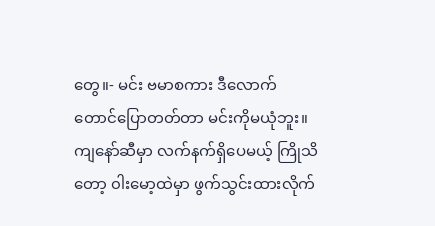တွေ။- မင်း ဗမာစကား ဒီလောက် တောင်ပြောတတ်တာ မင်းကိုမယုံဘူး။ ကျနော်ဆီမှာ လက်နက်ရှိပေမယ့် ကြိုသိတော့ ၀ါးမော့ထဲမှာ ဖွက်သွင်းထားလိုက်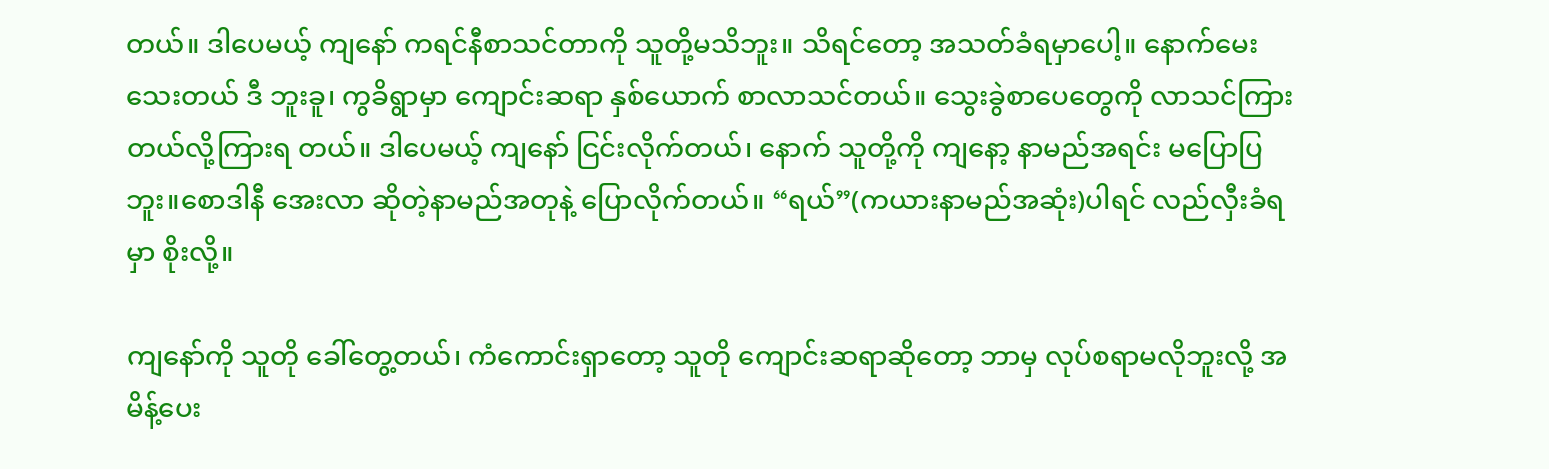တယ်။ ဒါပေမယ့် ကျနော် ကရင်နီစာသင်တာကို သူတို့မသိဘူး။ သိရင်တော့ အသတ်ခံရမှာပေါ့။ နောက်မေးသေးတယ် ဒီ ဘူးခူ၊ ကွခိရွာမှာ ကျောင်းဆရာ နှစ်ယောက် စာလာသင်တယ်။ သွေးခွဲစာပေတွေကို လာသင်ကြားတယ်လို့ကြားရ တယ်။ ဒါပေမယ့် ကျနော် ငြင်းလိုက်တယ်၊ နောက် သူတို့ကို ကျနော့ နာမည်အရင်း မပြောပြဘူး။စောဒါနီ အေးလာ ဆိုတဲ့နာမည်အတုနဲ့ ပြောလိုက်တယ်။ “ရယ်”(ကယားနာမည်အဆုံး)ပါရင် လည်လှီးခံရမှာ စိုးလို့။

ကျနော်ကို သူတို ခေါ်တွေ့တယ်၊ ကံကောင်းရှာတော့ သူတို ကျောင်းဆရာဆိုတော့ ဘာမှ လုပ်စရာမလိုဘူးလို့ အမိန့်ပေး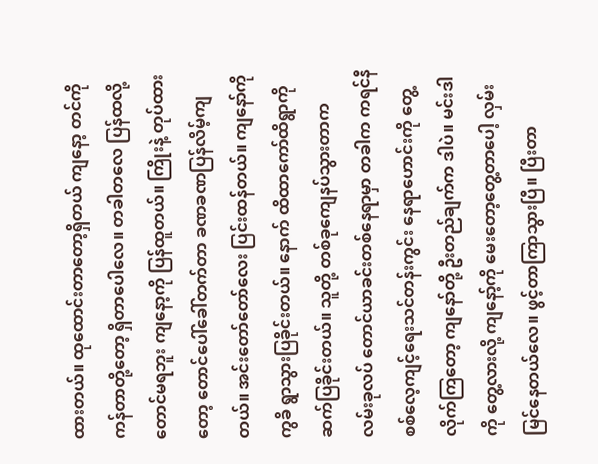ထားတယ်။ ထုထောင်းတာတော့ရှိတယ် ကျနော့ တင်ကို ကန်တာတို့တော့ ရှိတာပေါလေ။ တခါတလေ ပြန်ထလို့တောင်မရဘူး ကျနော့ကို ပြန်ထူတယ်။ ကြိုးနဲ့ တုပ်ထားတော့ တောင်ပေါ်ခေါ်တက်တာ ခဏခဏပြန်လိမ့်ကျတယ်။ အင်းတော်တော်လေး ပြင်းထန်တယ်။ ကျနော်ကို ကွခိ ရွာသွားပြခိုင်းတယ်။ နောက် ထိထာကော်ထိရွာကို ဆက်ပြခိုင်းတယ်။ သူတို့ တစ်ခုကျေနပ်သွားတာက လမ်းခုလပ် တောင်ယာခင်းတစ်နေရာမှာ တခါက ကရင်နီ စစ်လေ့ကျင့်ရေးသင်တန်းကွင်း နေရာဟောင်းကို တွေ့လိုက်ကြတော့ ကျနော်တို့ ဦးတည်ချက်က ဒါပဲ။ မင်းဒါကို တွေ့လားလို့ ကျနော့်ကို မေးတော့တွေ့တာပေါ့ လှမ်းမြင်နေတယ်လေ။ ဖွင့်တာကြာသွားပြီ။ ပြီးတာ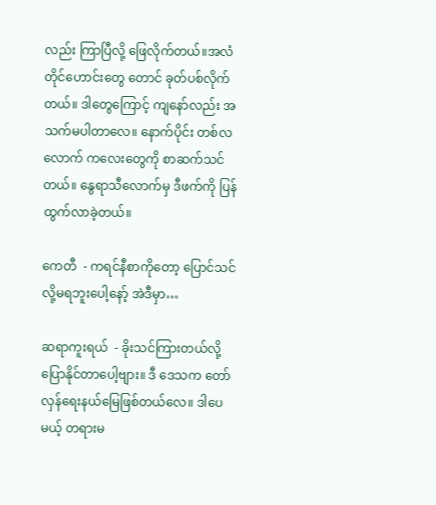လည်း ကြာပြီလို့ ဖြေလိုက်တယ်။အလံတိုင်ဟောင်းတွေ တောင် ခုတ်ပစ်လိုက်တယ်။ ဒါတွေကြောင့် ကျနော်လည်း အသက်မပါတာလေ။ နောက်ပိုင်း တစ်လလောက် ကလေးတွေကို စာဆက်သင်တယ်။ နွေရာသီလောက်မှ ဒီဖက်ကို ပြန်ထွက်လာခဲ့တယ်။

ကေတီ  - ကရင်နီစာကိုတော့ ပြောင်သင်လို့မရဘူးပေါ့နော့် အဲဒီမှာ…

ဆရာကူးရယ်  - ခိုးသင်ကြားတယ်လို့ ပြောနိုင်တာပေါ့ဗျား။ ဒီ ဒေသက တော်လှန်ရေးနယ်မြေဖြစ်တယ်လေ။ ဒါပေမယ့် တရားမ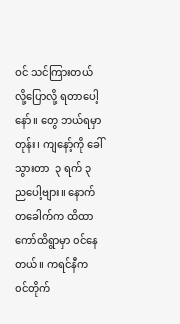ဝင် သင်ကြားတယ်လို့ပြောလို့ ရတာပေါ့နော်။ တွေ ဘယ်ရမှာတုန်း၊ ကျနော့်ကို ခေါ်သွားတာ  ၃ ရက် ၃ ညပေါ့ဗျား။ နောက်တခေါက်က ထိထာကော်ထိရွာမှာ ၀င်နေတယ်။ ကရင်နီက ၀င်တိုက်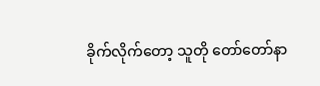ခိုက်လိုက်တော့ သူတို တော်တော်နာ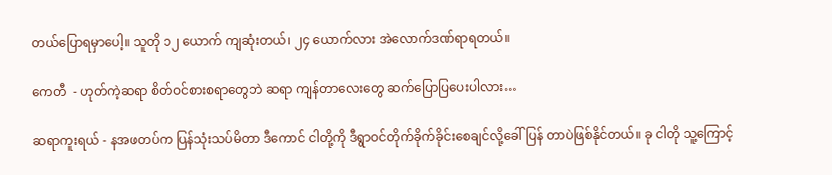တယ်ပြောရမှာပေါ့။ သူတို ၁၂ ယောက် ကျဆုံးတယ်၊ ၂၄ ယောက်လား အဲလောက်ဒဏ်ရာရတယ်။

ကေတီ  - ဟုတ်ကဲ့ဆရာ စိတ်ဝင်စားစရာတွေဘဲ ဆရာ ကျန်တာလေးတွေ ဆက်ပြောပြပေးပါလား…

ဆရာကူးရယ် - နအဖတပ်က ပြန်သုံးသပ်မိတာ ဒီကောင် ငါတို့ကို ဒီရွာဝင်တိုက်ခိုက်ခိုင်းစေချင်လို့ခေါ်ပြန် တာပဲဖြစ်နိုင်တယ်။ ခု ငါတို သူ့ကြောင့်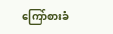ကြော်စားခံ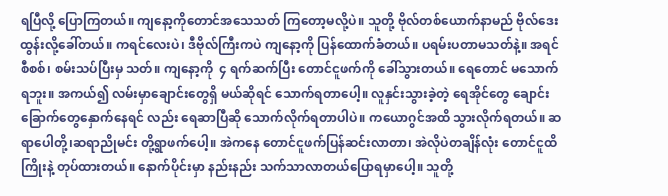ရပြီလို့ ပြောကြတယ်။ ကျနော့ကိုတောင်အသေသတ် ကြတော့မလို့ပဲ။ သူတို့ ဗိုလ်တစ်ယောက်နာမည် ဗိုလ်ဒေးထွန်းလို့ခေါ်တယ်။ ကရင်လေးပဲ၊ ဒီဗိုလ်ကြီးကပဲ ကျနော့ကို ပြန်ထောက်ခံတယ်။ ပရမ်းပတာမသတ်နဲ့။ အရင် စီစစ်၊ စမ်းသပ်ပြီးမှ သတ်။ ကျနော့ကို  ၄ ရက်ဆက်ပြီး တောင်ငူဖက်ကို ခေါ်သွားတယ်။ ရေတောင် မသောက်ရဘူး။ အကယ်၍ လမ်းမှာချောင်းတွေရှိ မယ်ဆိုရင် သောက်ရတာပေါ့။ လူနှင်းသွားခဲ့တဲ့ ရေအိုင်တွေ ချောင်းခြောက်တွေနှောက်နေရင် လည်း ရေဆာပြီဆို သောက်လိုက်ရတာပါပဲ။ ကယောဂွင်အထိ သွားလိုက်ရတယ်။ ဆရာပေါတို့၊ဆရာညိုမင်း တို့ရွာဖက်ပေါ့။ အဲကနေ တောင်ငူဖက်ပြန်ဆင်းလာတာ၊ အဲလိုပဲတချိန်လုံး တောင်ငူထိကြိုးနဲ့ တုပ်ထားတယ်။ နောက်ပိုင်းမှာ နည်းနည်း သက်သာလာတယ်ပြောရမှာပေါ့။ သူတို့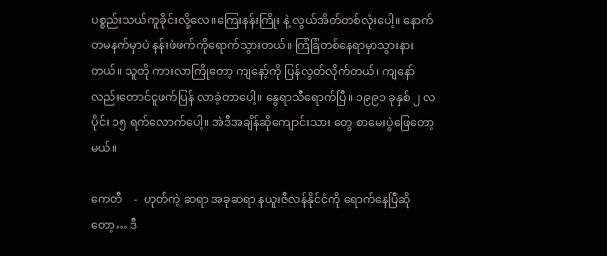ပစ္စည်းသယ်ကူခိုင်းလို့လေ။ကြေးနန်းကြိုး နဲ့ လွယ်အိတ်တစ်လုံးပေါ့။ နောက်တမနက်မှာပဲ နန်းဖဲဖက်ကိုရောက်သွားတယ်။ ကြံခြံတစ်နေရာမှာသွားနား တယ်။ သူတို ကားလာကြိုတော့ ကျနော့်ကို ပြန်လွတ်လိုက်တယ်၊ ကျနော်လည်းတောင်ငူဖက်ပြန် လာခဲ့တာပေါ့။ နွေရာသီရောက်ပြီ။ ၁၉၉၁ ခုနှစ် ၂ လပိုင်း ၁၅ ရက်လောက်ပေါ့။ အဲဒီအချိန်ဆိုကျောင်းသား တွေ စာမေးပွဲဖြေတော့မယ်။

ကေတီ    -  ဟုတ်ကဲ့ ဆရာ အခုဆရာ နယူးဇီလန်နိုင်ငံကို ရောက်နေပြီဆိုတော့… ဒီ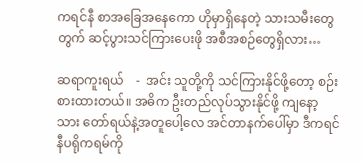ကရင်နီ စာအခြေအနေကော ဟိုမှာရှိနေတဲ့ သားသမီးတွေတွက် ဆင့်ပွားသင်ကြားပေးဖို အစီအစဉ်တွေရှိလား…

ဆရာကူးရယ်    -  အင်း သူတို့ကို သင်ကြားနိုင်ဖို့တော့ စဉ်းစားထားတယ်။ အဓိက ဦးတည်လုပ်သွားနိုင်ဖို့ ကျနော့သား တော်ရယ်နဲ့အတူပေါ့လေ အင်တာနက်ပေါ်မှာ ဒီကရင်နီပရိုကရမ်ကို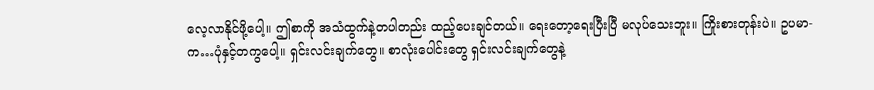လေ့လာနိုင်ဖို့ပေါ့။ ဤစာကို အသံထွက်နဲ့တပါတည်း ထည့်ပေးချင်တယ်။ ရေးတော့ရေးပြီးပြီ မလုပ်သေးဘူး။ ကြိုးစားတုန်းပဲ။ ဥပမာ- က…ပုံနှင့်တကွပေါ့။ ရှင်းလင်းချက်တွေ။ စာလုံးပေါင်းတွေ ရှင်းလင်းချက်တွေနဲ့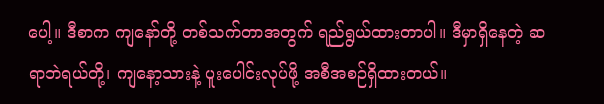ပေါ့။ ဒီစာက ကျနော်တို့ တစ်သက်တာအတွက် ရည်ရွယ်ထားတာပါ။ ဒီမှာရှိနေတဲ့ ဆရာဘဲရယ်တို့၊ ကျနော့သားနဲ့ ပူးပေါင်းလုပ်ဖို့ အစီအစဉ်ရှိထားတယ်။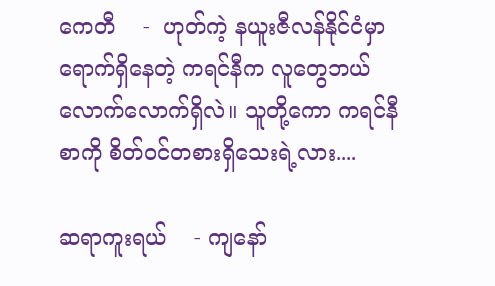ကေတီ    -  ဟုတ်ကဲ့ နယူးဇီလန်နိုင်ငံမှာ ရောက်ရှိနေတဲ့ ကရင်နီက လူတွေဘယ်လောက်လောက်ရှိလဲ။ သူတို့ကော ကရင်နီစာကို စိတ်ဝင်တစားရှိသေးရဲ့လား....

ဆရာကူးရယ်    - ကျနော်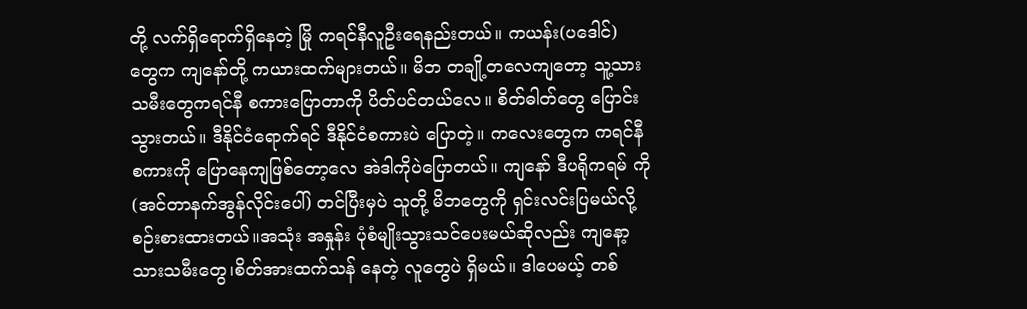တို့ လက်ရှိရောက်ရှိနေတဲ့ မြို ကရင်နီလူဦးရေနည်းတယ်။ ကယန်း(ပဒေါင်) တွေက ကျနော်တို့ ကယားထက်များတယ်။ မိဘ တချို့တလေကျတော့ သူ့သားသမီးတွေကရင်နီ စကားပြောတာကို ပိတ်ပင်တယ်လေ။ စိတ်ဓါတ်တွေ ပြောင်းသွားတယ်။ ဒီနိုင်ငံရောက်ရင် ဒီနိုင်ငံစကားပဲ ပြောတဲ့။ ကလေးတွေက ကရင်နီ စကားကို ပြောနေကျဖြစ်တော့လေ အဲဒါကိုပဲပြောတယ်။ ကျနော် ဒီပရိုကရမ် ကို (အင်တာနက်အွန်လိုင်းပေါ်) တင်ပြီးမှပဲ သူတို့ မိဘတွေကို ရှင်းလင်းပြမယ်လို့ စဉ်းစားထားတယ်။အသုံး အနှုန်း ပုံစံမျိုးသွားသင်ပေးမယ်ဆိုလည်း ကျနော့သားသမီးတွေ၊စိတ်အားထက်သန် နေတဲ့ လူတွေပဲ ရှိမယ်။ ဒါပေမယ့် တစ်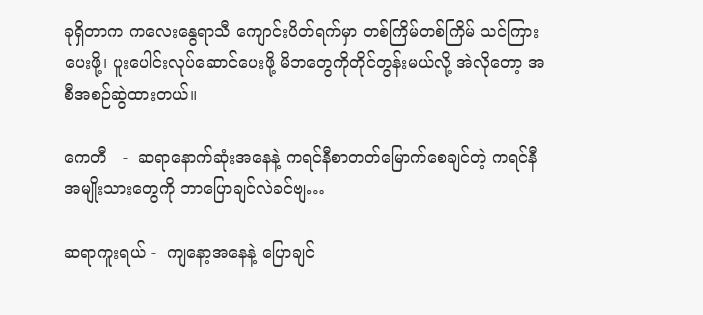ခုရှိတာက ကလေးနွေရာသီ ကျောင်းပိတ်ရက်မှာ တစ်ကြိမ်တစ်ကြိမ် သင်ကြားပေးဖို့၊ ပူးပေါင်းလုပ်ဆောင်ပေးဖို့ မိဘတွေကိုတိုင်တွန်းမယ်လို့ အဲလိုတော့ အစီအစဉ်ဆွဲထားတယ်။

ကေတီ   -  ဆရာနောက်ဆုံးအနေနဲ့ ကရင်နီစာတတ်မြောက်စေချင်တဲ့ ကရင်နီအမျိုးသားတွေကို ဘာပြောချင်လဲခင်ဗျ…

ဆရာကူးရယ် -  ကျနော့အနေနဲ့ ပြောချင်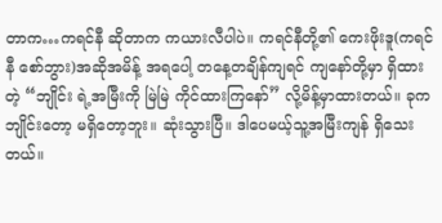တာက…ကရင်နီ ဆိုတာက ကယားလီပါပဲ။ ကရင်နီတို့၏ ကေးဖိုးဒူ(ကရင်နီ စော်ဘွား)အဆိုအမိန့် အရပေါ့ တနေ့တချိန်ကျရင် ကျနော်တို့မှာ ရှိထားတဲ့ “ဘျိုင်း ရဲ့အမြီးကို မြဲမြဲ ကိုင်ထားကြနော်” လို့မိန့်မှာထားတယ်။ ခုက ဘျိုင်းတော့ မရှိတော့ဘူး။ ဆုံးသွားပြီ။ ဒါပေမယ့်သူ့အမြီးကျန် ရှိသေးတယ်။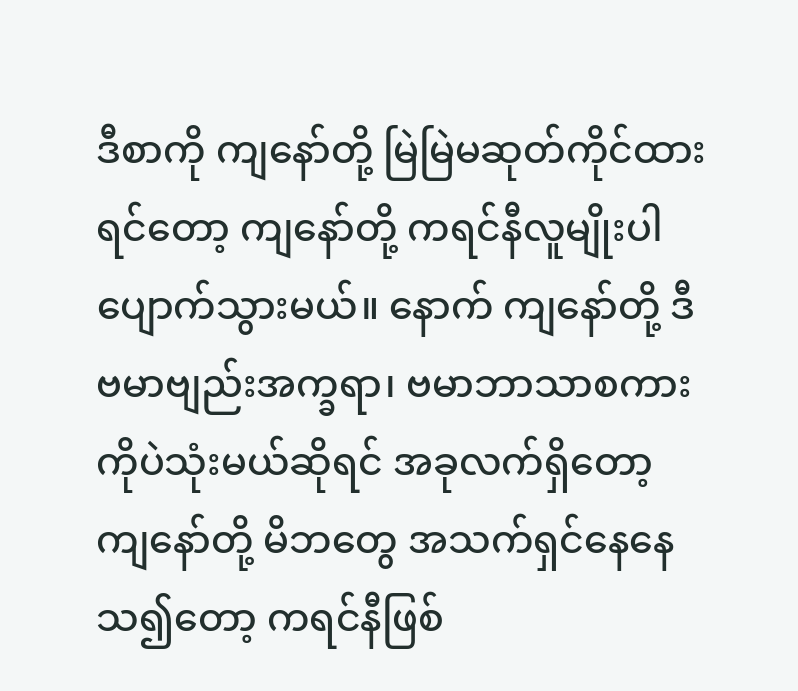ဒီစာကို ကျနော်တို့ မြဲမြဲမဆုတ်ကိုင်ထားရင်တော့ ကျနော်တို့ ကရင်နီလူမျိုးပါ ပျောက်သွားမယ်။ နောက် ကျနော်တို့ ဒီ ဗမာဗျည်းအက္ခရာ၊ ဗမာဘာသာစကားကိုပဲသုံးမယ်ဆိုရင် အခုလက်ရှိတော့ ကျနော်တို့ မိဘတွေ အသက်ရှင်နေနေသ၍တော့ ကရင်နီဖြစ်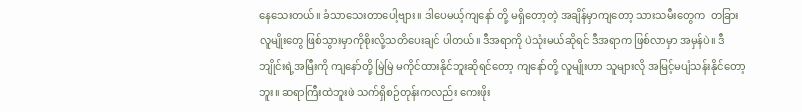နေသေးတယ်။ ခံသာသေးတာပေါ့ဗျား။ ဒါပေမယ့်ကျနော် တို့ မရှိတော့တဲ့ အချိန်မှာကျတော့ သားသမီးတွေက  တခြားလူမျိုးတွေ ဖြစ်သွားမှာကိုစိုးလို့သတိပေးချင် ပါတယ်။ ဒီအရာကို ပဲသုံးမယ်ဆိုရင် ဒီအရာက ဖြစ်လာမှာ အမှန်ပဲ။ ဒီဘျိုင်းရဲ့အမြီးကို ကျနော်တို့ မြဲမြဲ မကိုင်ထားနိုင်ဘူးဆိုရင်တော့ ကျနော်တို့ လူမျိုးဟာ သူများလို အမြင့်မပျံသန်းနိုင်တော့ဘူး။ ဆရာကြီးထဲဘူးဖဲ သက်ရှိစဉ်တုန်းကလည်း ကေးဖိုး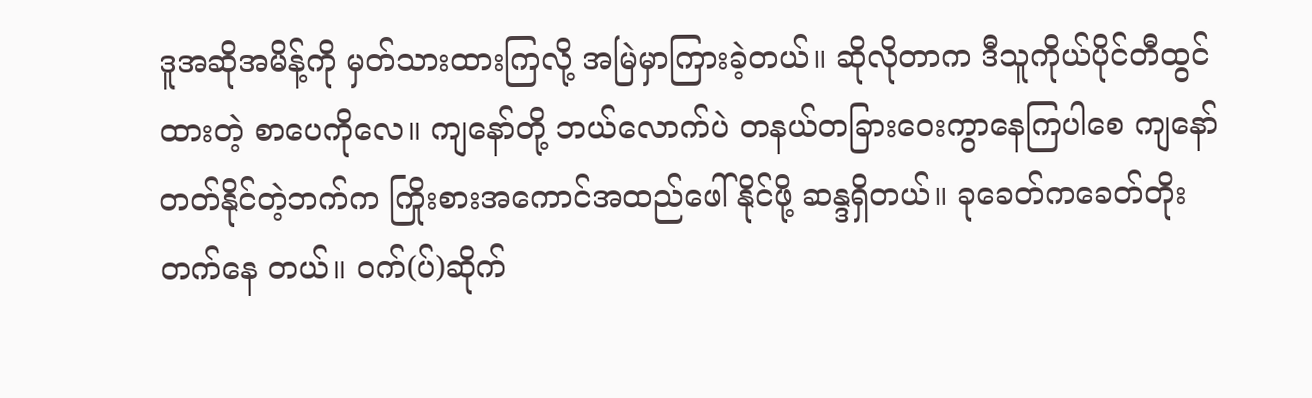ဒူအဆိုအမိန့်ကို မှတ်သားထားကြလို့ အမြဲမှာကြားခဲ့တယ်။ ဆိုလိုတာက ဒီသူကိုယ်ပိုင်တီထွင်ထားတဲ့ စာပေကိုလေ။ ကျနော်တို့ ဘယ်လောက်ပဲ တနယ်တခြားဝေးကွာနေကြပါစေ ကျနော်တတ်နိုင်တဲ့ဘက်က ကြိုးစားအကောင်အထည်ဖေါ်နိုင်ဖို့ ဆန္ဒရှိတယ်။ ခုခေတ်ကခေတ်တိုးတက်နေ တယ်။ ၀က်(ပ်)ဆိုက်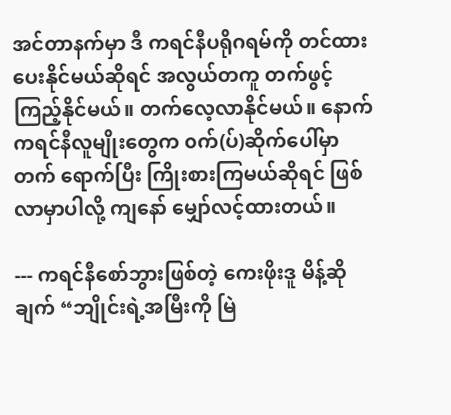အင်တာနက်မှာ ဒီ ကရင်နီပရိုဂရမ်ကို တင်ထားပေးနိုင်မယ်ဆိုရင် အလွယ်တကူ တက်ဖွင့်ကြည့်နိုင်မယ်။ တက်လေ့လာနိုင်မယ်။ နောက် ကရင်နီလူမျိုးတွေက ၀က်(ပ်)ဆိုက်ပေါ်မှာတက် ရောက်ပြီး ကြိုးစားကြမယ်ဆိုရင် ဖြစ်လာမှာပါလို့ ကျနော် မျှော်လင့်ထားတယ်။

--- ကရင်နီစော်ဘွားဖြစ်တဲ့ ကေးဖိုးဒူ မိန့်ဆိုချက် “ဘျိုင်းရဲ့အမြီးကို မြဲ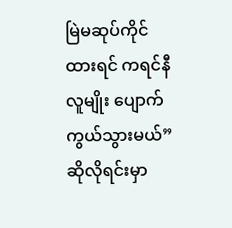မြဲမဆုပ်ကိုင်ထားရင် ကရင်နီလူမျိုး ပျောက်ကွယ်သွားမယ်” ဆိုလိုရင်းမှာ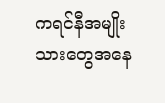ကရင်နီအမျိုးသားတွေအနေ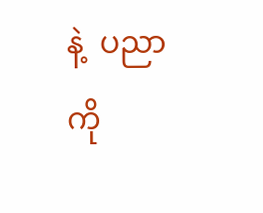နဲ့  ပညာကို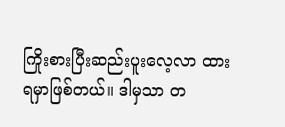ကြိုးစားပြီးဆည်းပူးလေ့လာ ထားရမှာဖြစ်တယ်။ ဒါမှသာ တ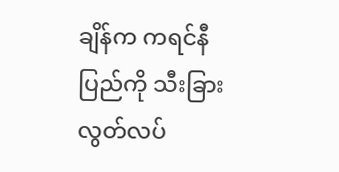ချိန်က ကရင်နီပြည်ကို သီးခြားလွတ်လပ်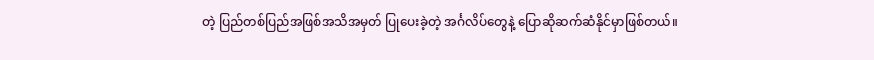တဲ့ ပြည်တစ်ပြည်အဖြစ်အသိအမှတ် ပြုပေးခဲ့တဲ့ အင်္ဂလိပ်တွေနဲ့ ပြောဆိုဆက်ဆံနိုင်မှာဖြစ်တယ်။